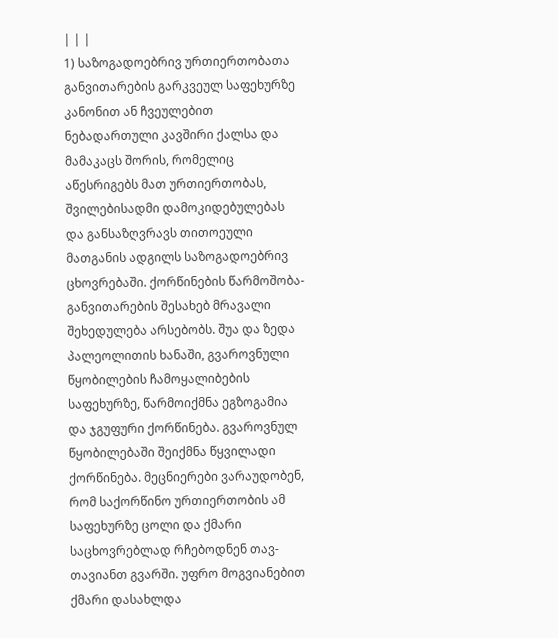| | |
1) საზოგადოებრივ ურთიერთობათა განვითარების გარკვეულ საფეხურზე კანონით ან ჩვეულებით ნებადართული კავშირი ქალსა და მამაკაცს შორის, რომელიც აწესრიგებს მათ ურთიერთობას, შვილებისადმი დამოკიდებულებას და განსაზღვრავს თითოეული მათგანის ადგილს საზოგადოებრივ ცხოვრებაში. ქორწინების წარმოშობა-განვითარების შესახებ მრავალი შეხედულება არსებობს. შუა და ზედა პალეოლითის ხანაში, გვაროვნული წყობილების ჩამოყალიბების საფეხურზე, წარმოიქმნა ეგზოგამია და ჯგუფური ქორწინება. გვაროვნულ წყობილებაში შეიქმნა წყვილადი ქორწინება. მეცნიერები ვარაუდობენ, რომ საქორწინო ურთიერთობის ამ საფეხურზე ცოლი და ქმარი საცხოვრებლად რჩებოდნენ თავ-თავიანთ გვარში. უფრო მოგვიანებით ქმარი დასახლდა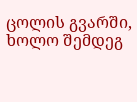ცოლის გვარში, ხოლო შემდეგ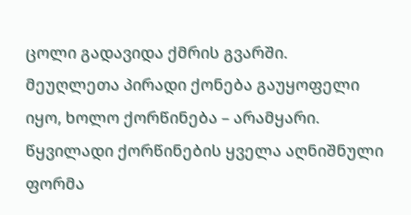ცოლი გადავიდა ქმრის გვარში. მეუღლეთა პირადი ქონება გაუყოფელი იყო, ხოლო ქორწინება – არამყარი. წყვილადი ქორწინების ყველა აღნიშნული ფორმა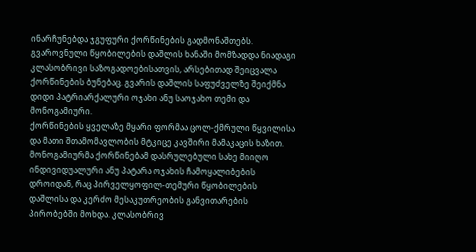ინარჩუნებდა ჯგუფური ქორწინების გადმონაშთებს. გვაროვნული წყობილების დაშლის ხანაში მომზადდა ნიადაგი კლასობრივი საზოგადოებისათვის, არსებითად შეიცვალა ქორწინების ბუნებაც. გვარის დაშლის საფუძველზე შეიქმნა დიდი პატრიარქალური ოჯახი ანუ საოჯახო თემი და მონოგამიური.
ქორწინების ყველაზე მყარი ფორმაა ცოლ-ქმრული წყვილისა და მათი შთამომავლობის მტკიცე კავშირი მამაკაცის ხაზით. მონოგამიურმა ქორწინებამ დასრულებული სახე მიიღო ინდივიდუალური ანუ პატარა ოჯახის ჩამოყალიბების დროიდან, რაც პირველყოფილ-თემური წყობილების დაშლისა და კერძო მესაკუთრეობის განვითარების პირობებში მოხდა. კლასობრივ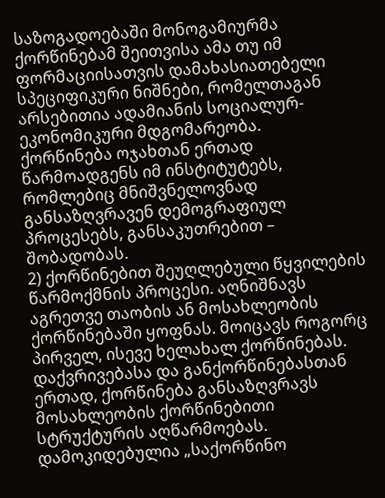საზოგადოებაში მონოგამიურმა ქორწინებამ შეითვისა ამა თუ იმ ფორმაციისათვის დამახასიათებელი სპეციფიკური ნიშნები, რომელთაგან არსებითია ადამიანის სოციალურ-ეკონომიკური მდგომარეობა.
ქორწინება ოჯახთან ერთად წარმოადგენს იმ ინსტიტუტებს, რომლებიც მნიშვნელოვნად განსაზღვრავენ დემოგრაფიულ პროცესებს, განსაკუთრებით – შობადობას.
2) ქორწინებით შეუღლებული წყვილების წარმოქმნის პროცესი. აღნიშნავს აგრეთვე თაობის ან მოსახლეობის ქორწინებაში ყოფნას. მოიცავს როგორც პირველ, ისევე ხელახალ ქორწინებას. დაქვრივებასა და განქორწინებასთან ერთად, ქორწინება განსაზღვრავს მოსახლეობის ქორწინებითი სტრუქტურის აღწარმოებას. დამოკიდებულია „საქორწინო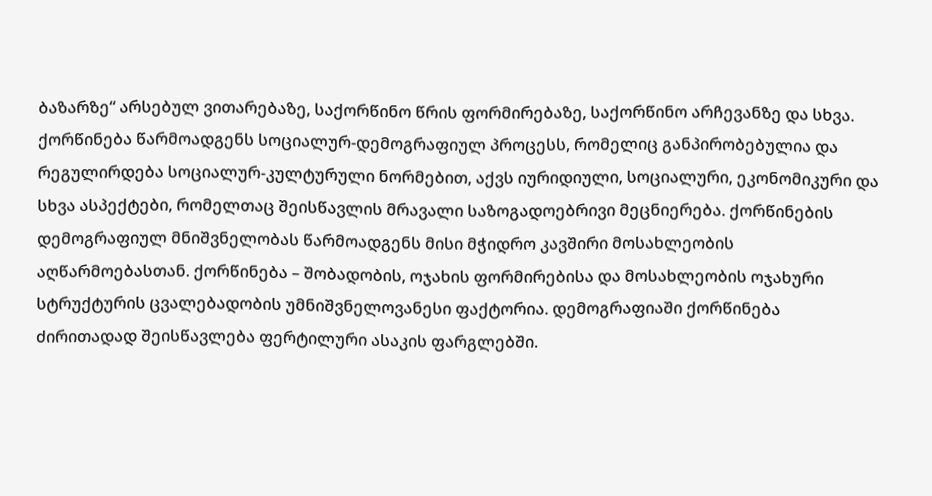ბაზარზე“ არსებულ ვითარებაზე, საქორწინო წრის ფორმირებაზე, საქორწინო არჩევანზე და სხვა. ქორწინება წარმოადგენს სოციალურ-დემოგრაფიულ პროცესს, რომელიც განპირობებულია და რეგულირდება სოციალურ-კულტურული ნორმებით, აქვს იურიდიული, სოციალური, ეკონომიკური და სხვა ასპექტები, რომელთაც შეისწავლის მრავალი საზოგადოებრივი მეცნიერება. ქორწინების დემოგრაფიულ მნიშვნელობას წარმოადგენს მისი მჭიდრო კავშირი მოსახლეობის აღწარმოებასთან. ქორწინება – შობადობის, ოჯახის ფორმირებისა და მოსახლეობის ოჯახური სტრუქტურის ცვალებადობის უმნიშვნელოვანესი ფაქტორია. დემოგრაფიაში ქორწინება ძირითადად შეისწავლება ფერტილური ასაკის ფარგლებში.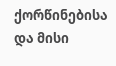ქორწინებისა და მისი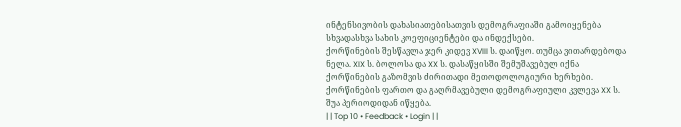ინტენსივობის დახასიათებისათვის დემოგრაფიაში გამოიყენება სხვადასხვა სახის კოეფიციენტები და ინდექსები.
ქორწინების შესწავლა ჯერ კიდევ XVIII ს. დაიწყო. თუმცა ვითარდებოდა ნელა. XIX ს. ბოლოსა და XX ს. დასაწყისში შემუშავებულ იქნა ქორწინების გაზომვის ძირითადი მეთოდოლოგიური ხერხები. ქორწინების ფართო და გაღრმავებული დემოგრაფიული კვლევა XX ს. შუა პერიოდიდან იწყება.
| | Top 10 • Feedback • Login | |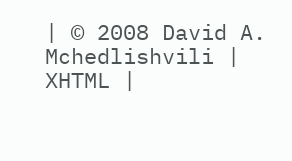| © 2008 David A. Mchedlishvili | XHTML |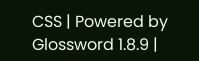CSS | Powered by Glossword 1.8.9 |